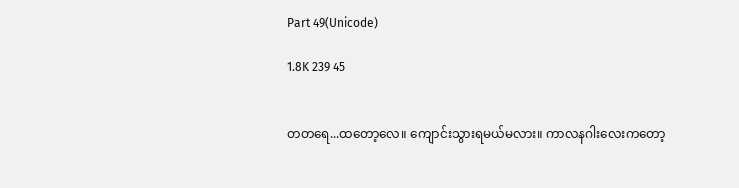Part 49(Unicode)

1.8K 239 45


တတရေ...ထတော့လေ။ ကျောင်းသွားရမယ်မလား။ ကာလနဂါးလေးကတော့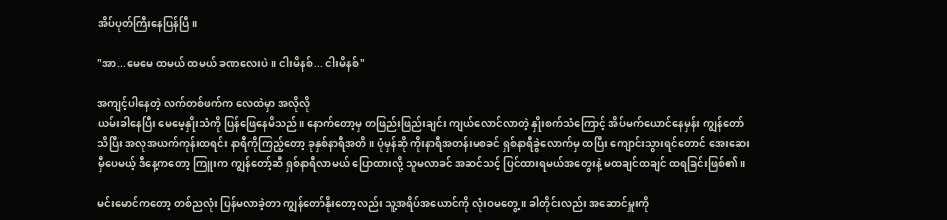အိပ်ပုတ်ကြီးနေပြန်ပြီ။

"အာ...မေမေ ထမယ် ထမယ် ခဏလေးပဲ။ ငါးမိနစ်... ငါးမိနစ်"

အကျင့်ပါနေတဲ့ လက်တစ်ဖက်က လေထဲမှာ အလိုလို
ယမ်းခါနေပြီး မေမေ့နှိုးသံကို ပြန်ဖြေနေမိသည်။ နောက်တော့မှ တဖြည်းဖြည်းချင်း ကျယ်လောင်လာတဲ့ နှိုးစက်သံကြောင့် အိပ်မက်ယောင်နေမှန်း ကျွန်တော်သိပြီး အလုအယက်ကုန်းထရင်း နာရီကိုကြည့်တော့ ခုနှစ်နာရီအတိ။ ပုံမှန်ဆို ကိုးနာရီအတန်းမစခင် ရှစ်နာရီခွဲလောက်မှ ထပြီး ကျောင်းသွားရင်တောင် အေးဆေးမှီပေမယ့် ဒီနေ့ကတော့ ကြူးက ကျွန်တော့်ဆီ ရှစ်နာရီလာမယ် ပြောထားလို့ သူမလာခင် အဆင်သင့် ပြင်ထားရမယ်အတွေးနဲ့ မထချင်ထချင် ထရခြင်းဖြစ်၏။

မင်းမောင်ကတော့ တစ်ညလုံး ပြန်မလာခဲ့တာ ကျွန်တော်နိုးတော့လည်း သူ့အရိပ်အယောင်ကို လုံးဝမတွေ့။ ခါတိုင်းလည်း အဆောင်မှူးကို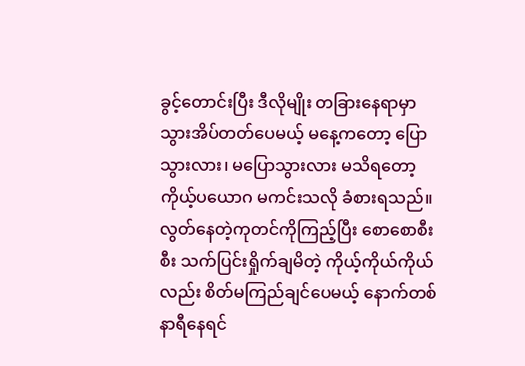ခွင့်တောင်းပြီး ဒီလိုမျိုး တခြားနေရာမှာ သွားအိပ်တတ်ပေမယ့် မနေ့ကတော့ ပြောသွားလား၊ မပြောသွားလား မသိရတော့ ကိုယ့်ပယောဂ မကင်းသလို ခံစားရသည်။ လွတ်နေတဲ့ကုတင်ကိုကြည့်ပြီး စောစောစီးစီး သက်ပြင်းရှိုက်ချမိတဲ့ ကိုယ့်ကိုယ်ကိုယ်လည်း စိတ်မကြည်ချင်ပေမယ့် နောက်တစ်နာရီနေရင်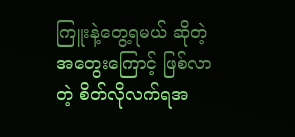ကြူးနဲ့တွေ့ရမယ် ဆိုတဲ့ အတွေးကြောင့် ဖြစ်လာတဲ့ စိတ်လိုလက်ရအ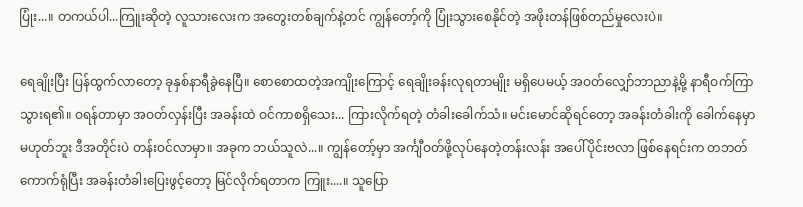ပြုံး...။ တကယ်ပါ...ကြူးဆိုတဲ့ လူသားလေးက အတွေးတစ်ချက်နဲ့တင် ကျွန်တော့်ကို ပြုံးသွားစေနိုင်တဲ့ အဖိုးတန်ဖြစ်တည်မှုလေးပဲ။

ရေချိုးပြီး ပြန်ထွက်လာတော့ ခုနှစ်နာရီခွဲနေပြီ။ စောစောထတဲ့အကျိုးကြောင့် ရေချိုးခန်းလုရတာမျိုး မရှိပေမယ့် အဝတ်လျှော်ဘာညာနဲ့မို့ နာရီဝက်ကြာသွားရ၏။ ဝရန်တာမှာ အဝတ်လှန်းပြီး အခန်းထဲ ဝင်ကာစရှိသေး... ကြားလိုက်ရတဲ့ တံခါးခေါက်သံ။ မင်းမောင်ဆိုရင်တော့ အခန်းတံခါးကို ခေါက်နေမှာ မဟုတ်ဘူး ဒီအတိုင်းပဲ တန်းဝင်လာမှာ။ အခုက ဘယ်သူလဲ...။ ကျွန်တော့်မှာ အင်္ကျီဝတ်ဖို့လုပ်နေတဲ့တန်းလန်း အပေါ်ပိုင်းဗလာ ဖြစ်နေရင်းက တဘတ်ကောက်ရုံပြီး အခန်းတံခါးပြေးဖွင့်တော့ မြင်လိုက်ရတာက ကြူး....။ သူပြော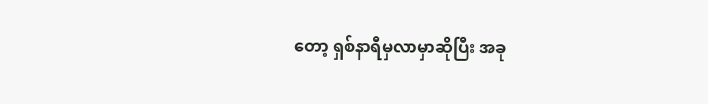တော့ ရှစ်နာရီမှလာမှာဆိုပြီး အခု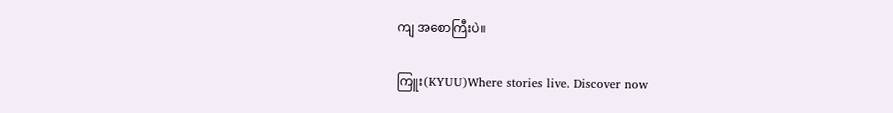ကျ အစောကြီးပဲ။

ကြူး(KYUU)Where stories live. Discover now